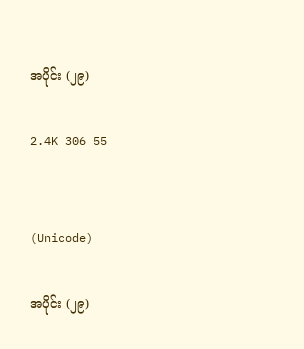အပိုင်း (၂၉)

2.4K 306 55


(Unicode)

အပိုင်း (၂၉)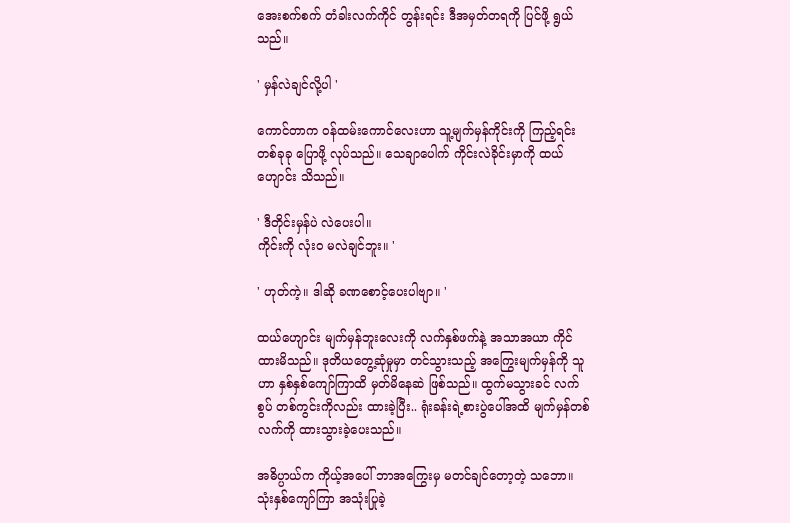အေးစက်စက် တံခါးလက်ကိုင် တွန်းရင်း ဒီအမှတ်တရကို ပြင်ဖို့ ရွယ်သည်။

' မှန်လဲချင်လို့ပါ '

ကောင်တာက ဝန်ထမ်း‌ကောင်လေးဟာ သူ့မျက်မှန်ကိုင်းကို ကြည့်ရင်း တစ်ခုခု ပြောဖို့ လုပ်သည်။ သေချာပေါက် ကိုင်းလဲခိုင်းမှာကို ထယ်ဟျောင်း သိသည်။

' ဒီတိုင်းမှန်ပဲ လဲပေးပါ။
ကိုင်းကို လုံးဝ မလဲချင်ဘူး။ '

' ဟုတ်ကဲ့။ ဒါဆို ခဏစောင့်ပေးပါဗျာ။ '

ထယ်ဟျောင်း မျက်မှန်ဘူးလေးကို လက်နှစ်ဖက်နဲ့ အသာအယာ ကိုင်ထားမိသည်။ ဒုတိယတွေ့ဆုံမှုမှာ တင်သွားသည့် အကြွေးမျက်မှန်ကို သူဟာ နှစ်နှစ်ကျော်ကြာထိ မှတ်မိနေဆဲ ဖြစ်သည်။ ထွက်မသွားခင် လက်စွပ် တစ်ကွင်းကိုလည်း ထားခဲ့ပြီး.. ရုံးခန်းရဲ့စားပွဲပေါ်အထိ မျက်မှန်တစ်လက်ကို ထားသွားခဲ့ပေးသည်။

အဓိပ္ပာယ်က ကိုယ့်အပေါ် ဘာအကြွေးမှ မတင်ချင်တော့တဲ့ သဘော။ သုံးနှစ်ကျော်ကြာ အသုံးပြုခဲ့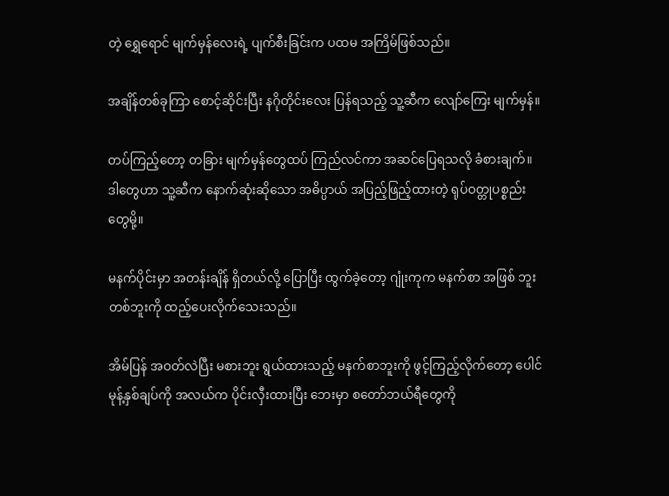တဲ့ ရွှေရောင် မျက်မှန်လေးရဲ့ ပျက်စီးခြင်းက ပထမ အကြိမ်ဖြစ်သည်။

အချိန်တစ်ခုကြာ စောင့်ဆိုင်းပြီး နဂိုတိုင်းလေး ပြန်ရသည့် သူ့ဆီက လျော်ကြေး မျက်မှန်။

တပ်ကြည့်တော့ တခြား မျက်မှန်တွေထပ် ကြည်လင်ကာ အဆင်ပြေရသလို ခံစားချက်။ ဒါတွေဟာ သူ့ဆီက နောက်ဆုံးဆိုသော အဓိပ္ပာယ် အပြည့်ဖြည့်ထားတဲ့ ရုပ်ဝတ္တုပစ္စည်းတွေမို့။

မနက်ပိုင်းမှာ အတန်းချိန် ရှိတယ်လို့ ပြောပြီး ထွက်ခဲ့တော့ ဂျုံးကုက မနက်စာ အဖြစ် ဘူးတစ်ဘူးကို ထည့်ပေးလိုက်သေးသည်။

အိမ်ပြန် အဝတ်လဲပြီး မစားဘူး ရွယ်ထားသည့် မနက်စာဘူးကို ဖွင့်ကြည့်လိုက်တော့ ပေါင်မုန့်နှစ်ချပ်ကို အလယ်က ပိုင်းလှီးထားပြီး ဘေးမှာ စတော်ဘယ်ရီတွေကို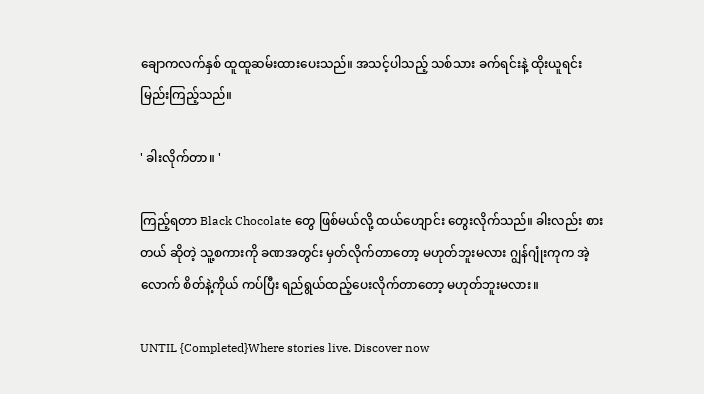ချောကလက်နှစ် ထူထူဆမ်းထားပေးသည်။ အသင့်ပါသည့် သစ်သား ခက်ရင်းနဲ့ ထိုးယူရင်း မြည်းကြည့်သည်။

' ခါးလိုက်တာ။ '

ကြည့်ရတာ Black Chocolate တွေ ဖြစ်မယ်လို့ ထယ်ဟျောင်း တွေးလိုက်သည်။ ခါးလည်း စားတယ် ဆိုတဲ့ သူ့စကားကို ခဏအတွင်း မှတ်လိုက်တာတော့ မဟုတ်ဘူးမလား ဂျွန်ဂျုံးကုက အဲ့လောက် စိတ်နဲ့ကိုယ် ကပ်ပြီး ရည်ရွယ်ထည့်ပေးလိုက်တာတော့ မဟုတ်ဘူးမလား။

UNTIL {Completed}Where stories live. Discover now